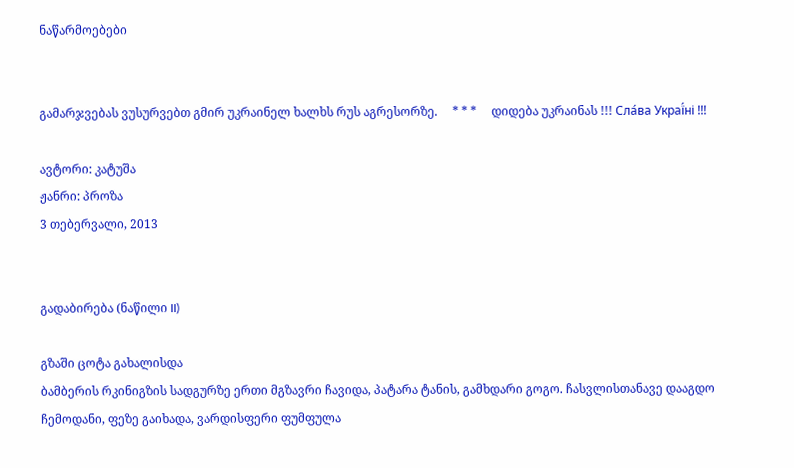ნაწარმოებები


გამარჯვებას ვუსურვებთ გმირ უკრაინელ ხალხს რუს აგრესორზე.     * * *     დიდება უკრაინას !!! Сла́ва Украї́ні !!!

ავტორი: კატუშა
ჟანრი: პროზა
3 თებერვალი, 2013


გადაბირება (ნაწილი II)

გზაში ცოტა გახალისდა
ბამბერის რკინიგზის სადგურზე ერთი მგზავრი ჩავიდა, პატარა ტანის, გამხდარი გოგო. ჩასვლისთანავე დააგდო ჩემოდანი, ფეზე გაიხადა, ვარდისფერი ფუმფულა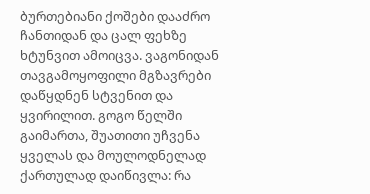ბურთებიანი ქოშები დააძრო ჩანთიდან და ცალ ფეხზე ხტუნვით ამოიცვა. ვაგონიდან  თავგამოყოფილი მგზავრები დაწყდნენ სტვენით და ყვირილით. გოგო წელში გაიმართა, შუათითი უჩვენა ყველას და მოულოდნელად ქართულად დაიწივლა: რა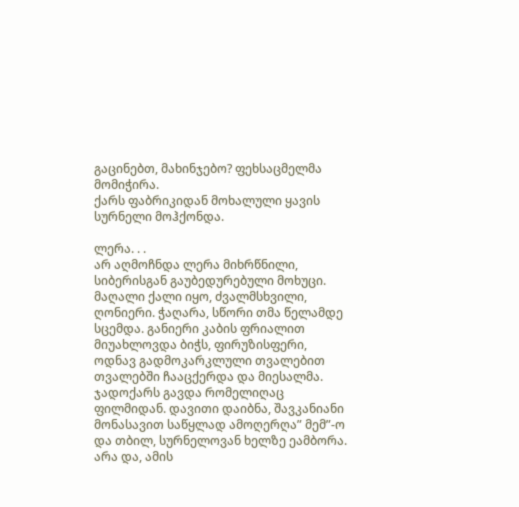გაცინებთ, მახინჯებო? ფეხსაცმელმა მომიჭირა.
ქარს ფაბრიკიდან მოხალული ყავის სურნელი მოჰქონდა.

ლერა. . .
არ აღმოჩნდა ლერა მიხრწნილი, სიბერისგან გაუბედურებული მოხუცი. მაღალი ქალი იყო, ძვალმსხვილი, ღონიერი. ჭაღარა, სწორი თმა წელამდე სცემდა. განიერი კაბის ფრიალით მიუახლოვდა ბიჭს, ფირუზისფერი, ოდნავ გადმოკარკლული თვალებით თვალებში ჩააცქერდა და მიესალმა. ჯადოქარს გავდა რომელიღაც ფილმიდან. დავითი დაიბნა, შავკანიანი მონასავით საწყლად ამოღერღა” მემ”-ო და თბილ, სურნელოვან ხელზე ეამბორა. არა და, ამის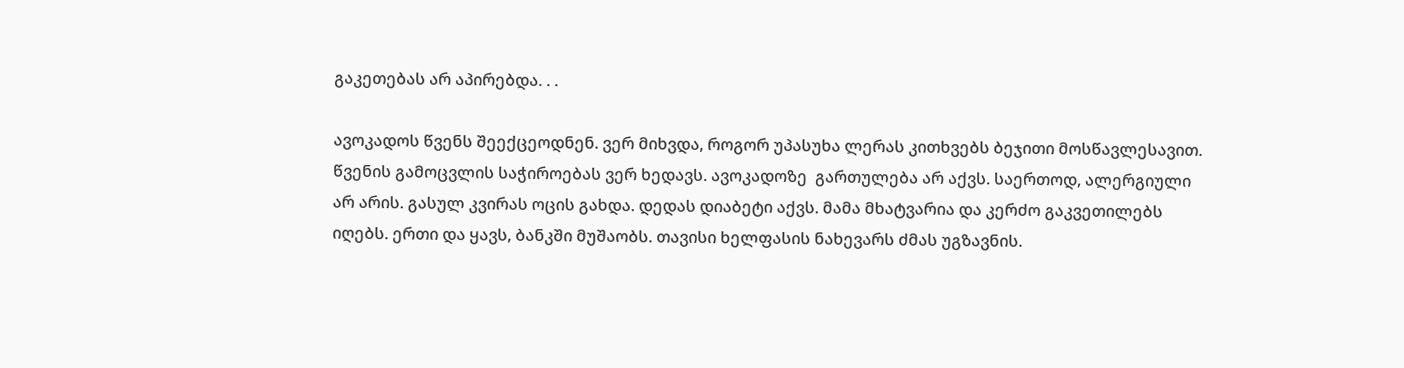გაკეთებას არ აპირებდა. . .

ავოკადოს წვენს შეექცეოდნენ. ვერ მიხვდა, როგორ უპასუხა ლერას კითხვებს ბეჯითი მოსწავლესავით. წვენის გამოცვლის საჭიროებას ვერ ხედავს. ავოკადოზე  გართულება არ აქვს. საერთოდ, ალერგიული არ არის. გასულ კვირას ოცის გახდა. დედას დიაბეტი აქვს. მამა მხატვარია და კერძო გაკვეთილებს იღებს. ერთი და ყავს, ბანკში მუშაობს. თავისი ხელფასის ნახევარს ძმას უგზავნის.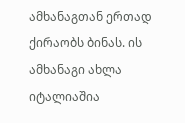ამხანაგთან ერთად ქირაობს ბინას. ის ამხანაგი ახლა იტალიაშია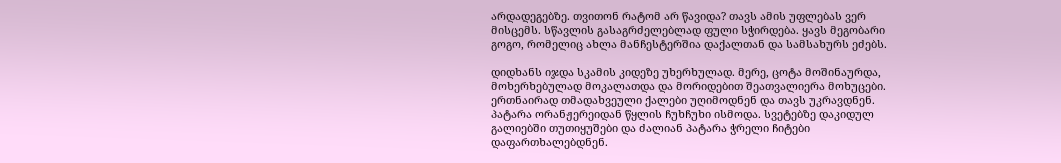არდადეგებზე. თვითონ რატომ არ წავიდა? თავს ამის უფლებას ვერ მისცემს. სწავლის გასაგრძელებლად ფული სჭირდება. ყავს მეგობარი გოგო, რომელიც ახლა მანჩესტერშია დაქალთან და სამსახურს ეძებს.

დიდხანს იჯდა სკამის კიდეზე უხერხულად. მერე, ცოტა მოშინაურდა, მოხერხებულად მოკალათდა და მორიდებით შეათვალიერა მოხუცები. ერთნაირად თმადახვეული ქალები უღიმოდნენ და თავს უკრავდნენ. პატარა ორანჟერეიდან წყლის ჩუხჩუხი ისმოდა. სვეტებზე დაკიდულ გალიებში თუთიყუშები და ძალიან პატარა ჭრელი ჩიტები დაფართხალებდნენ.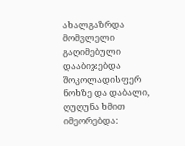ახალგაზრდა მომვლელი გაღიმებული დააბიჯებდა შოკოლადისფერ ნოხზე და დაბალი, ღუღუნა ხმით იმეორებდა: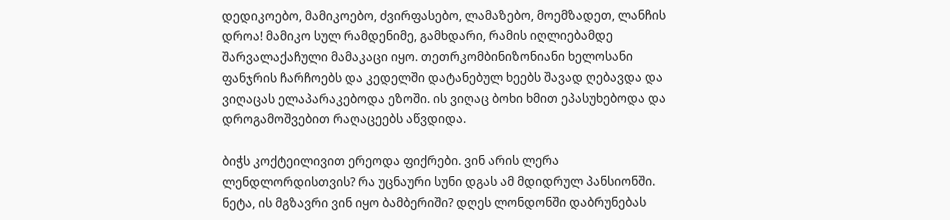დედიკოებო, მამიკოებო, ძვირფასებო, ლამაზებო, მოემზადეთ, ლანჩის დროა! მამიკო სულ რამდენიმე, გამხდარი, რამის იღლიებამდე შარვალაქაჩული მამაკაცი იყო. თეთრკომბინიზონიანი ხელოსანი ფანჯრის ჩარჩოებს და კედელში დატანებულ ხეებს შავად ღებავდა და ვიღაცას ელაპარაკებოდა ეზოში. ის ვიღაც ბოხი ხმით ეპასუხებოდა და დროგამოშვებით რაღაცეებს აწვდიდა.

ბიჭს კოქტეილივით ერეოდა ფიქრები. ვინ არის ლერა ლენდლორდისთვის? რა უცნაური სუნი დგას ამ მდიდრულ პანსიონში. ნეტა, ის მგზავრი ვინ იყო ბამბერიში? დღეს ლონდონში დაბრუნებას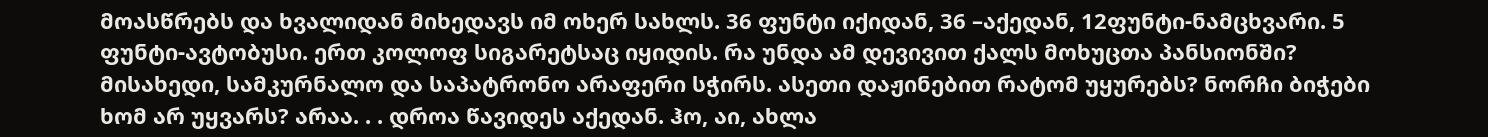მოასწრებს და ხვალიდან მიხედავს იმ ოხერ სახლს. 36 ფუნტი იქიდან, 36 –აქედან, 12ფუნტი-ნამცხვარი. 5 ფუნტი-ავტობუსი. ერთ კოლოფ სიგარეტსაც იყიდის. რა უნდა ამ დევივით ქალს მოხუცთა პანსიონში? მისახედი, სამკურნალო და საპატრონო არაფერი სჭირს. ასეთი დაჟინებით რატომ უყურებს? ნორჩი ბიჭები ხომ არ უყვარს? არაა. . . დროა წავიდეს აქედან. ჰო, აი, ახლა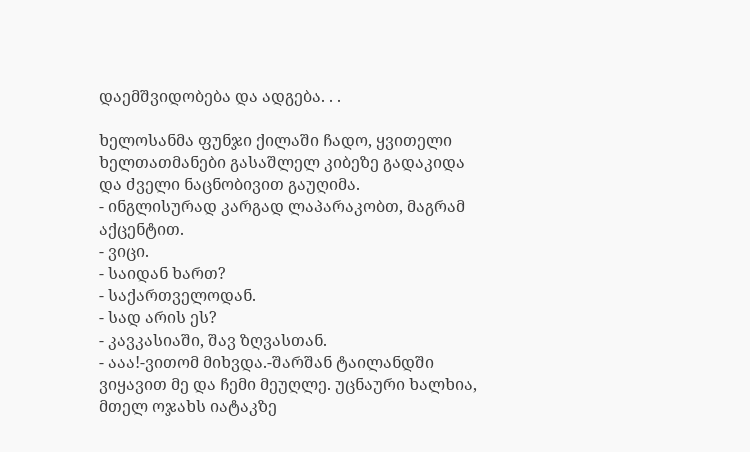დაემშვიდობება და ადგება. . .

ხელოსანმა ფუნჯი ქილაში ჩადო, ყვითელი ხელთათმანები გასაშლელ კიბეზე გადაკიდა და ძველი ნაცნობივით გაუღიმა.
- ინგლისურად კარგად ლაპარაკობთ, მაგრამ აქცენტით.
- ვიცი.
- საიდან ხართ?
- საქართველოდან.
- სად არის ეს?
- კავკასიაში, შავ ზღვასთან.
- ააა!-ვითომ მიხვდა.-შარშან ტაილანდში ვიყავით მე და ჩემი მეუღლე. უცნაური ხალხია, მთელ ოჯახს იატაკზე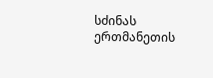სძინას ერთმანეთის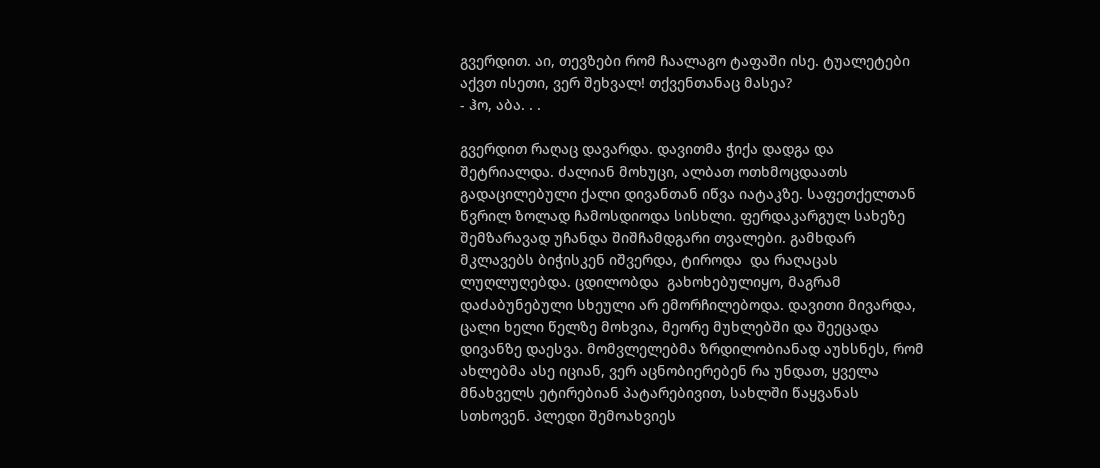გვერდით. აი, თევზები რომ ჩაალაგო ტაფაში ისე. ტუალეტები აქვთ ისეთი, ვერ შეხვალ! თქვენთანაც მასეა?
- ჰო, აბა. . .

გვერდით რაღაც დავარდა. დავითმა ჭიქა დადგა და შეტრიალდა. ძალიან მოხუცი, ალბათ ოთხმოცდაათს გადაცილებული ქალი დივანთან იწვა იატაკზე. საფეთქელთან წვრილ ზოლად ჩამოსდიოდა სისხლი. ფერდაკარგულ სახეზე შემზარავად უჩანდა შიშჩამდგარი თვალები. გამხდარ მკლავებს ბიჭისკენ იშვერდა, ტიროდა  და რაღაცას ლუღლუღებდა. ცდილობდა  გახოხებულიყო, მაგრამ დაძაბუნებული სხეული არ ემორჩილებოდა. დავითი მივარდა, ცალი ხელი წელზე მოხვია, მეორე მუხლებში და შეეცადა დივანზე დაესვა. მომვლელებმა ზრდილობიანად აუხსნეს, რომ ახლებმა ასე იციან, ვერ აცნობიერებენ რა უნდათ, ყველა მნახველს ეტირებიან პატარებივით, სახლში წაყვანას სთხოვენ. პლედი შემოახვიეს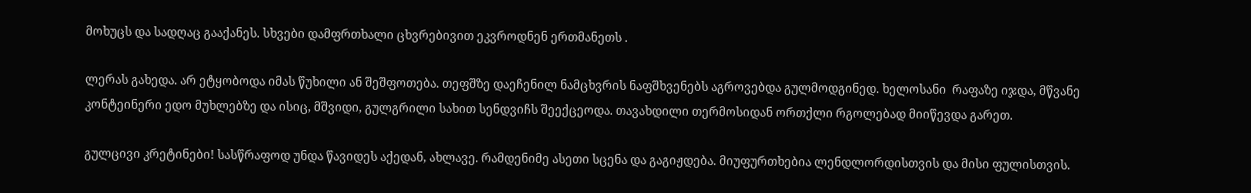მოხუცს და სადღაც გააქანეს. სხვები დამფრთხალი ცხვრებივით ეკვროდნენ ერთმანეთს .

ლერას გახედა. არ ეტყობოდა იმას წუხილი ან შეშფოთება. თეფშზე დაეჩენილ ნამცხვრის ნაფშხვენებს აგროვებდა გულმოდგინედ. ხელოსანი  რაფაზე იჯდა, მწვანე კონტეინერი ედო მუხლებზე და ისიც, მშვიდი, გულგრილი სახით სენდვიჩს შეექცეოდა. თავახდილი თერმოსიდან ორთქლი რგოლებად მიიწევდა გარეთ.

გულცივი კრეტინები! სასწრაფოდ უნდა წავიდეს აქედან, ახლავე. რამდენიმე ასეთი სცენა და გაგიჟდება. მიუფურთხებია ლენდლორდისთვის და მისი ფულისთვის.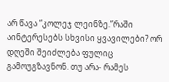არ წავა “კოლეჯ ლეინზე.”რაში აინტერესებს სხვისი ყვავილები? ორ დღეში შეიძლება ფულიც გამოუგზავნონ. თუ არა- რამეს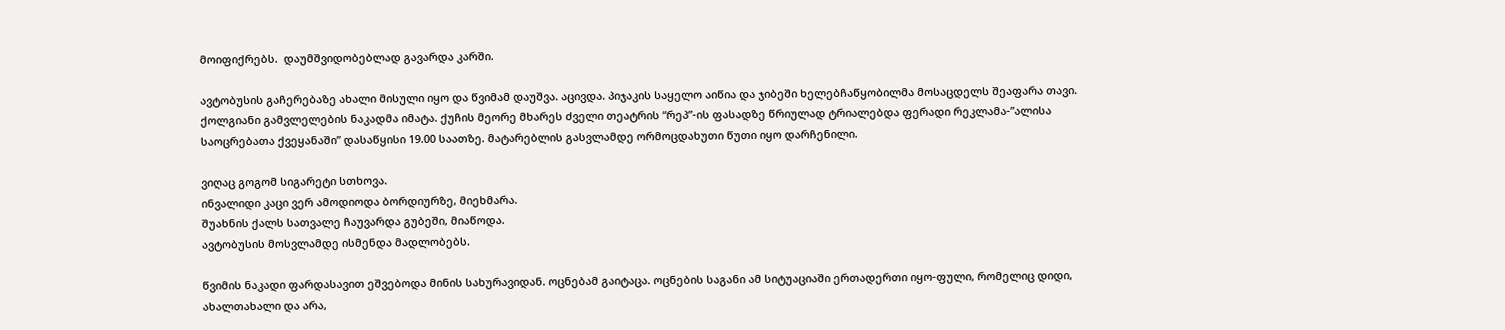მოიფიქრებს.  დაუმშვიდობებლად გავარდა კარში.

ავტობუსის გაჩერებაზე ახალი მისული იყო და წვიმამ დაუშვა. აცივდა. პიჯაკის საყელო აიწია და ჯიბეში ხელებჩაწყობილმა მოსაცდელს შეაფარა თავი. ქოლგიანი გამვლელების ნაკადმა იმატა. ქუჩის მეორე მხარეს ძველი თეატრის “რეპ”-ის ფასადზე წრიულად ტრიალებდა ფერადი რეკლამა-”ალისა საოცრებათა ქვეყანაში” დასაწყისი 19.00 საათზე. მატარებლის გასვლამდე ორმოცდახუთი წუთი იყო დარჩენილი.

ვიღაც გოგომ სიგარეტი სთხოვა.
ინვალიდი კაცი ვერ ამოდიოდა ბორდიურზე, მიეხმარა.
შუახნის ქალს სათვალე ჩაუვარდა გუბეში, მიაწოდა.
ავტობუსის მოსვლამდე ისმენდა მადლობებს.

წვიმის ნაკადი ფარდასავით ეშვებოდა მინის სახურავიდან. ოცნებამ გაიტაცა. ოცნების საგანი ამ სიტუაციაში ერთადერთი იყო-ფული, რომელიც დიდი, ახალთახალი და არა,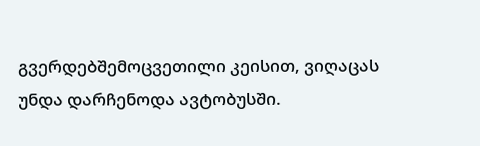გვერდებშემოცვეთილი კეისით, ვიღაცას უნდა დარჩენოდა ავტობუსში.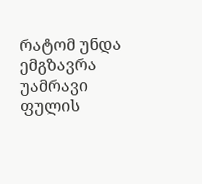რატომ უნდა ემგზავრა უამრავი ფულის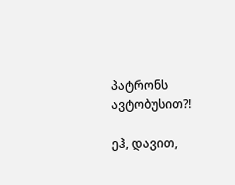პატრონს ავტობუსით?!

ეჰ, დავით,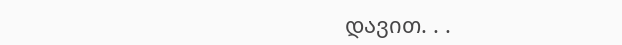დავით. . .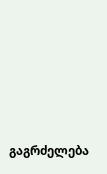გაგრძელება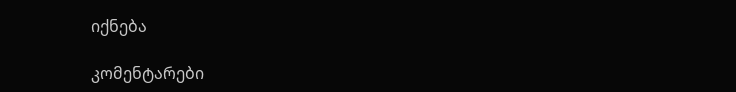იქნება

კომენტარები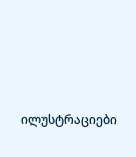ილუსტრაციები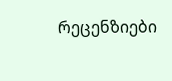რეცენზიები